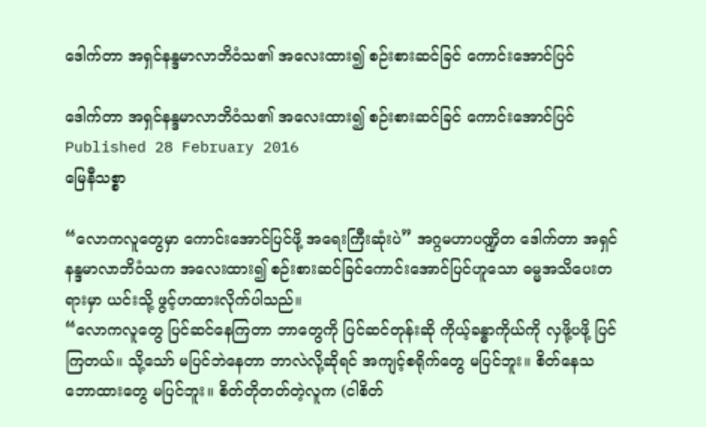ဒေါက်တာ အရှင်နန္ဒမာလာဘိဝံသ၏ အလေးထား၍ စဉ်းစားဆင်ခြင် ကောင်းအောင်ပြင်

ဒေါက်တာ အရှင်နန္ဒမာလာဘိဝံသ၏ အလေးထား၍ စဉ်းစားဆင်ခြင် ကောင်းအောင်ပြင်
Published 28 February 2016
မြေနီသစ္စာ

“လောကလူတွေမှာ ကောင်းအောင်ပြင်ဖို့ အရေးကြီးဆုံးပဲ” အဂ္ဂမဟာပဏ္ဍိတ ဒေါက်တာ အရှင်နန္ဒမာလာဘိဝံသက အလေးထား၍ စဉ်းစားဆင်ခြင်ကောင်းအောင်ပြင်ဟူသော ဓမ္မအသိပေးတရားမှာ ယင်းသို့ ဖွင့်ဟထားလိုက်ပါသည်။
“လောကလူတွေ ပြင်ဆင်နေကြတာ ဘာတွေကို ပြင်ဆင်တုန်းဆို ကိုယ့်ခန္ဓာကိုယ်ကို လှဖို့ပဖို့ ပြင်ကြတယ်။ သို့သော် မပြင်ဘဲနေတာ ဘာလဲလို့ဆိုရင် အကျင့်စရိုက်တွေ မပြင်ဘူး။ စိတ်နေသဘောထားတွေ မပြင်ဘူး။ စိတ်တိုတတ်တဲ့လူက (ငါစိတ်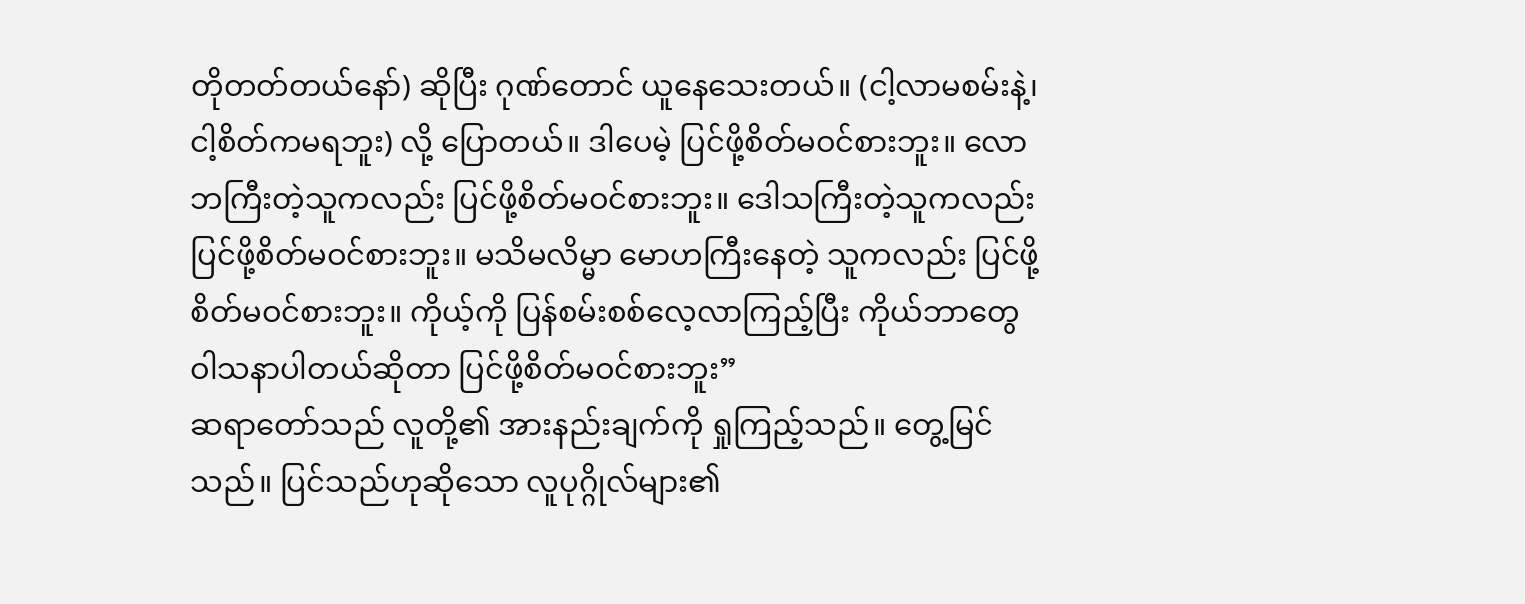တိုတတ်တယ်နော်) ဆိုပြီး ဂုဏ်တောင် ယူနေသေးတယ်။ (ငါ့လာမစမ်းနဲ့၊ ငါ့စိတ်ကမရဘူး) လို့ ပြောတယ်။ ဒါပေမဲ့ ပြင်ဖို့စိတ်မဝင်စားဘူး။ လောဘကြီးတဲ့သူကလည်း ပြင်ဖို့စိတ်မဝင်စားဘူး။ ဒေါသကြီးတဲ့သူကလည်း ပြင်ဖို့စိတ်မဝင်စားဘူး။ မသိမလိမ္မာ မောဟကြီးနေတဲ့ သူကလည်း ပြင်ဖို့စိတ်မဝင်စားဘူး။ ကိုယ့်ကို ပြန်စမ်းစစ်လေ့လာကြည့်ပြီး ကိုယ်ဘာတွေ ဝါသနာပါတယ်ဆိုတာ ပြင်ဖို့စိတ်မဝင်စားဘူး”
ဆရာတော်သည် လူတို့၏ အားနည်းချက်ကို ရှုကြည့်သည်။ တွေ့မြင်သည်။ ပြင်သည်ဟုဆိုသော လူပုဂ္ဂိုလ်များ၏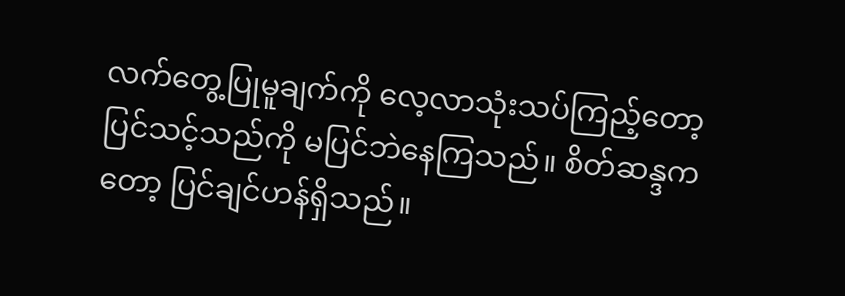လက်တွေ့ပြုမူချက်ကို လေ့လာသုံးသပ်ကြည့်တော့ ပြင်သင့်သည်ကို မပြင်ဘဲနေကြသည်။ စိတ်ဆန္ဒကတော့ ပြင်ချင်ဟန်ရှိသည်။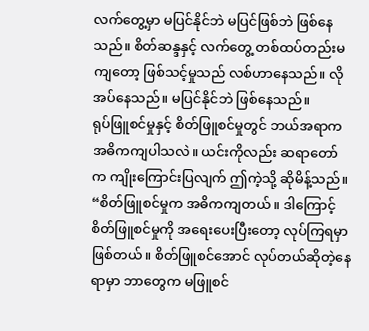လက်တွေ့မှာ မပြင်နိုင်ဘဲ မပြင်ဖြစ်ဘဲ ဖြစ်နေသည်။ စိတ်ဆန္ဒနှင့် လက်တွေ့ တစ်ထပ်တည်းမကျတော့ ဖြစ်သင့်မှုသည် လစ်ဟာနေသည်။ လိုအပ်နေသည်။ မပြင်နိုင်ဘဲ ဖြစ်နေသည်။
ရုပ်ဖြူစင်မှုနှင့် စိတ်ဖြူစင်မှုတွင် ဘယ်အရာက အဓိကကျပါသလဲ။ ယင်းကိုလည်း ဆရာတော်က ကျိုးကြောင်းပြလျက် ဤကဲ့သို့ ဆိုမိန့်သည်။
“စိတ်ဖြူစင်မှုက အဓိကကျတယ်။ ဒါကြောင့် စိတ်ဖြူစင်မှုကို အရေးပေးပြီးတော့ လုပ်ကြရမှာ ဖြစ်တယ်။ စိတ်ဖြူစင်အောင် လုပ်တယ်ဆိုတဲ့နေရာမှာ ဘာတွေက မဖြူစင်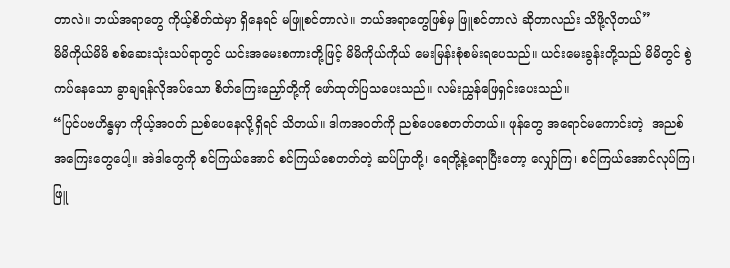တာလဲ။ ဘယ်အရာတွေ ကိုယ့်စိတ်ထဲမှာ ရှိနေရင် မဖြူစင်တာလဲ။ ဘယ်အရာတွေဖြစ်မှ ဖြူစင်တာလဲ ဆိုတာလည်း သိဖို့လိုတယ်”
မိမိကိုယ်မိမိ စစ်ဆေးသုံးသပ်ရာတွင် ယင်းအမေးစကားတို့ဖြင့် မိမိကိုယ်ကိုယ် မေးမြန်းစုံစမ်းရပေသည်။ ယင်းမေးခွန်းတို့သည် မိမိတွင် စွဲကပ်နေသော ခွာချရန်လိုအပ်သော စိတ်ကြေးညှော်တို့ကို ဖော်ထုတ်ပြသပေးသည်။ လမ်းညွှန်ဖြေရှင်းပေးသည်။
“ပြင်ပဗဟိန္ဓမှာ ကိုယ့်အဝတ် ညစ်ပေနေလို့ရှိရင် သိတယ်။ ဒါကအဝတ်ကို ညစ်ပေစေတတ်တယ်။ ဖုန်တွေ အရောင်မကောင်းတဲ့  အညစ်အကြေးတွေပေါ့။ အဲဒါတွေကို စင်ကြယ်အောင် စင်ကြယ်စေတတ်တဲ့ ဆပ်ပြာတို့၊ ရေတို့နဲ့ရောပြီးတော့ လျှော်ကြ၊ စင်ကြယ်အောင်လုပ်ကြ၊ ဖြူ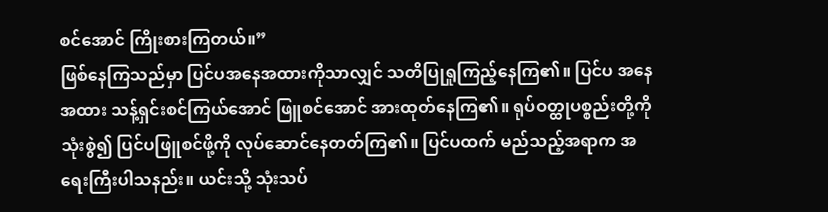စင်အောင် ကြိုးစားကြတယ်။”
ဖြစ်နေကြသည်မှာ ပြင်ပအနေအထားကိုသာလျှင် သတိပြုရှုကြည့်နေကြ၏။ ပြင်ပ အနေအထား သန့်ရှင်းစင်ကြယ်အောင် ဖြူစင်အောင် အားထုတ်နေကြ၏။ ရုပ်ဝတ္ထုပစ္စည်းတို့ကို သုံးစွဲ၍ ပြင်ပဖြူစင်ဖို့ကို လုပ်ဆောင်နေတတ်ကြ၏။ ပြင်ပထက် မည်သည့်အရာက အရေးကြီးပါသနည်း။ ယင်းသို့ သုံးသပ်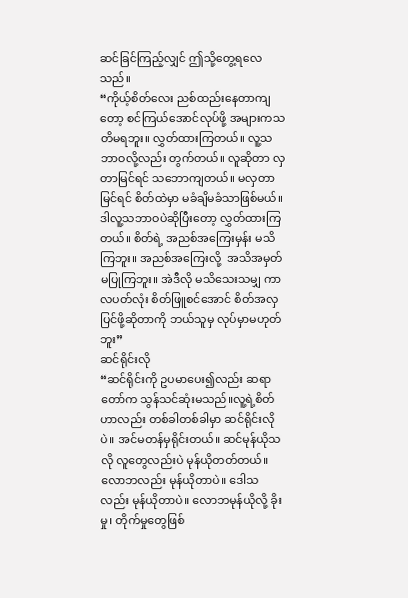ဆင်ခြင်ကြည့်လျှင် ဤသို့တွေ့ရလေသည်။
“ကိုယ့်စိတ်လေး ညစ်ထည်းနေတာကျတော့ စင်ကြယ်အောင်လုပ်ဖို့ အများကသတိမရဘူး။ လွှတ်ထားကြတယ်။ လူ့သဘာဝလို့လည်း တွက်တယ်။ လူဆိုတာ လှတာမြင်ရင် သဘောကျတယ်။ မလှတာမြင်ရင် စိတ်ထဲမှာ မခံချိမခံသာဖြစ်မယ်။ ဒါလူ့သဘာဝပဲဆိုပြီးတော့ လွှတ်ထားကြတယ်။ စိတ်ရဲ့ အညစ်အကြေးမှန်း မသိကြဘူး။ အညစ်အကြေးလို့  အသိအမှတ်မပြုကြဘူး။ အဲဒီလို မသိသေးသမျှ ကာလပတ်လုံး စိတ်ဖြူစင်အောင် စိတ်အလှပြင်ဖို့ဆိုတာကို ဘယ်သူမှ လုပ်မှာမဟုတ်ဘူး”
ဆင်ရိုင်းလို
“ဆင်ရိုင်းကို ဥပမာပေး၍လည်း ဆရာတော်က သွန်သင်ဆုံးမသည်။လူ့ရဲ့စိတ်ဟာလည်း တစ်ခါတစ်ခါမှာ ဆင်ရိုင်းလိုပဲ။ အင်မတန်မှရိုင်းတယ်။ ဆင်မုန်ယိုသလို လူတွေလည်းပဲ မုန်ယိုတတ်တယ်။ လောဘလည်း မုန်ယိုတာပဲ။ ဒေါသလည်း မုန်ယိုတာပဲ။ လောဘမုန်ယိုလို့ ခိုးမှု၊ တိုက်မှုတွေဖြစ်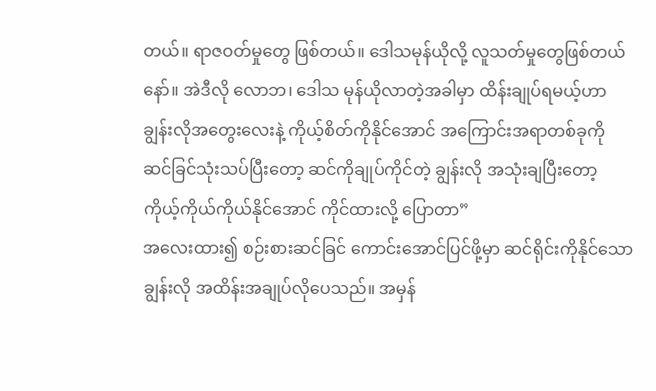တယ်။ ရာဇဝတ်မှုတွေ ဖြစ်တယ်။ ဒေါသမုန်ယိုလို့ လူသတ်မှုတွေဖြစ်တယ်နော်။ အဲဒီလို လောဘ၊ ဒေါသ မုန်ယိုလာတဲ့အခါမှာ ထိန်းချုပ်ရမယ့်ဟာ ချွန်းလိုအတွေးလေးနဲ့ ကိုယ့်စိတ်ကိုနိုင်အောင် အကြောင်းအရာတစ်ခုကို ဆင်ခြင်သုံးသပ်ပြီးတော့ ဆင်ကိုချုပ်ကိုင်တဲ့ ချွန်းလို အသုံးချပြီးတော့ ကိုယ့်ကိုယ်ကိုယ်နိုင်အောင် ကိုင်ထားလို့ ပြောတာ”
အလေးထား၍ စဉ်းစားဆင်ခြင် ကောင်းအောင်ပြင်ဖို့မှာ ဆင်ရိုင်းကိုနိုင်သော ချွန်းလို အထိန်းအချုပ်လိုပေသည်။ အမှန်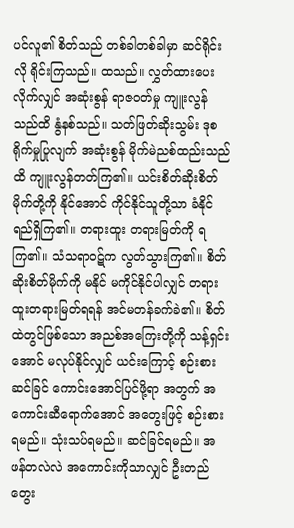ပင်လူ၏ စိတ်သည် တစ်ခါတစ်ခါမှာ ဆင်ရိုင်းလို ရိုင်းကြသည်။ ထသည်။ လွှတ်ထားပေးလိုက်လျှင် အဆုံးစွန် ရာဇဝတ်မှု ကျူးလွန်သည်ထိ နွံနစ်သည်။ သတ်ဖြတ်ဆိုးသွမ်း ဒုစရိုက်မှုပြုလျက် အဆုံးစွန် မိုက်မဲညစ်ထည်းသည်ထိ ကျူးလွန်တတ်ကြ၏။ ယင်းစိတ်ဆိုးစိတ်မိုက်တို့ကို နိုင်အောင် ကိုင်နိုင်သူတို့သာ ခံနိုင်ရည်ရှိကြ၏။ တရားထူး တရားမြတ်ကို ရကြ၏။ သံသရာဝဋ်က လွတ်သွားကြ၏။ စိတ်ဆိုးစိတ်မိုက်ကို မနိုင် မကိုင်နိုင်ပါလျှင် တရားထူးတရားမြတ်ရရန် အင်မတန်ခက်ခဲ၏။ စိတ်ထဲတွင်ဖြစ်သော အညစ်အကြေးတို့ကို သန့်ရှင်းအောင် မလုပ်နိုင်လျှင် ယင်းကြောင့် စဉ်းစားဆင်ခြင် ကောင်းအောင်ပြင်ဖို့ရာ အတွက် အကောင်းဆီရောက်အောင် အတွေးဖြင့် စဉ်းစားရမည်။ သုံးသပ်ရမည်။ ဆင်ခြင်ရမည်။ အဖန်တလဲလဲ အကောင်းကိုသာလျှင် ဦးတည်တွေး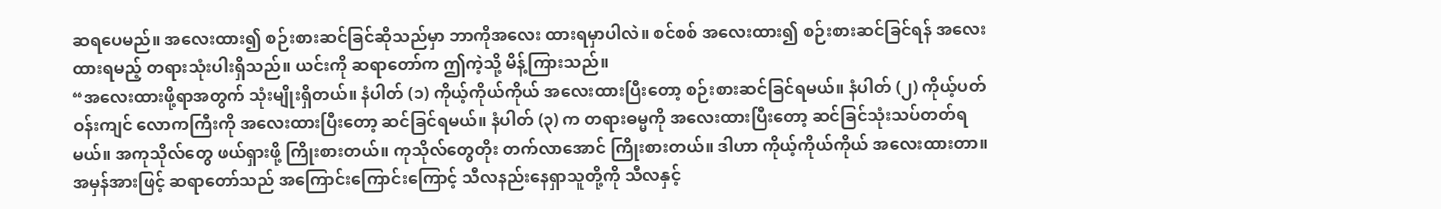ဆရပေမည်။ အလေးထား၍ စဉ်းစားဆင်ခြင်ဆိုသည်မှာ ဘာကိုအလေး ထားရမှာပါလဲ။ စင်စစ် အလေးထား၍ စဉ်းစားဆင်ခြင်ရန် အလေးထားရမည့် တရားသုံးပါးရှိသည်။ ယင်းကို ဆရာတော်က ဤကဲ့သို့ မိန့်ကြားသည်။
“အလေးထားဖို့ရာအတွက် သုံးမျိုးရှိတယ်။ နံပါတ် (၁) ကိုယ့်ကိုယ်ကိုယ် အလေးထားပြီးတော့ စဉ်းစားဆင်ခြင်ရမယ်။ နံပါတ် (၂) ကိုယ့်ပတ်ဝန်းကျင် လောကကြီးကို အလေးထားပြီးတော့ ဆင်ခြင်ရမယ်။ နံပါတ် (၃) က တရားဓမ္မကို အလေးထားပြီးတော့ ဆင်ခြင်သုံးသပ်တတ်ရမယ်။ အကုသိုလ်တွေ ဖယ်ရှားဖို့ ကြိုးစားတယ်။ ကုသိုလ်တွေတိုး တက်လာအောင် ကြိုးစားတယ်။ ဒါဟာ ကိုယ့်ကိုယ်ကိုယ် အလေးထားတာ။ အမှန်အားဖြင့် ဆရာတော်သည် အကြောင်းကြောင်းကြောင့် သီလနည်းနေရှာသူတို့ကို သီလနှင့်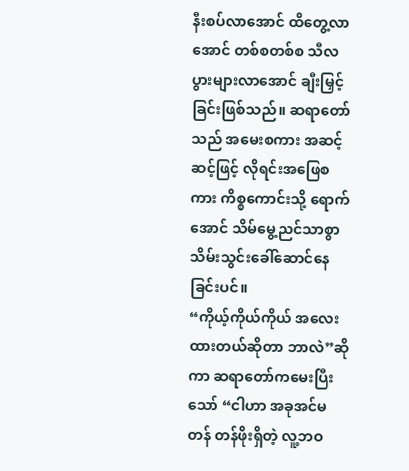နီးစပ်လာအောင် ထိတွေ့လာအောင် တစ်စတစ်စ သီလပွားများလာအောင် ချီးမြှင့်ခြင်းဖြစ်သည်။ ဆရာတော်သည် အမေးစကား အဆင့်ဆင့်ဖြင့် လိုရင်းအဖြေစကား ကိစ္စကောင်းသို့ ရောက်အောင် သိမ်မွေ့ညင်သာစွာ သိမ်းသွင်းခေါ်ဆောင်နေခြင်းပင်။
“ကိုယ့်ကိုယ်ကိုယ် အလေးထားတယ်ဆိုတာ ဘာလဲ”ဆိုကာ ဆရာတော်ကမေးပြီး သော် “ငါဟာ အခုအင်မတန် တန်ဖိုးရှိတဲ့ လူ့ဘဝ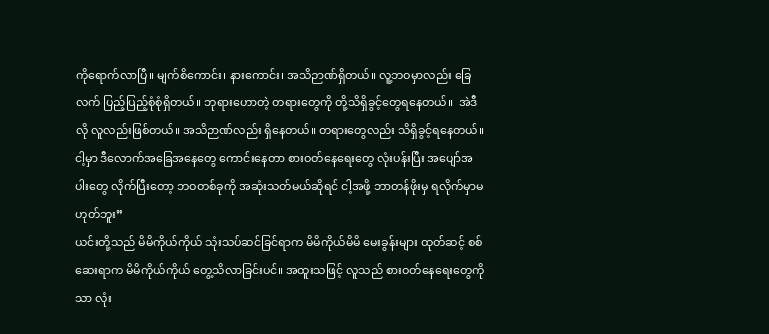ကိုရောက်လာပြီ။ မျက်စိကောင်း၊ နားကောင်း၊ အသိဉာဏ်ရှိတယ်။ လူ့ဘဝမှာလည်း ခြေလက် ပြည့်ပြည့်စုံစုံရှိတယ်။ ဘုရားဟောတဲ့ တရားတွေကို တို့သိရှိခွင့်တွေရနေတယ်။  အဲဒီလို လူလည်းဖြစ်တယ်။ အသိဉာဏ်လည်း ရှိနေတယ်။ တရားတွေလည်း သိရှိခွင့်ရနေတယ်။ ငါ့မှာ ဒီလောက်အခြေအနေတွေ ကောင်းနေတာ စားဝတ်နေရေးတွေ လုံးပန်းပြီး အပျော်အပါးတွေ လိုက်ပြီးတော့ ဘဝတစ်ခုကို အဆုံးသတ်မယ်ဆိုရင် ငါ့အဖို့ ဘာတန်ဖိုးမှ ရလိုက်မှာမဟုတ်ဘူး”
ယင်းတို့သည် မိမိကိုယ်ကိုယ် သုံးသပ်ဆင်ခြင်ရာက မိမိကိုယ်မိမိ မေးခွန်းများ ထုတ်ဆင့် စစ်ဆေးရာက မိမိကိုယ်ကိုယ် တွေ့သိလာခြင်းပင်။ အထူးသဖြင့် လူသည် စားဝတ်နေရေးတွေကိုသာ လုံး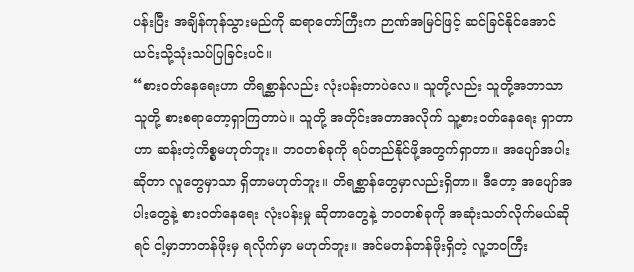ပန်းပြီး အချိန်ကုန်သွားမည်ကို ဆရာတော်ကြီးက ဉာဏ်အမြင်ဖြင့် ဆင်ခြင်နိုင်အောင် ယင်းသို့သုံးသပ်ပြခြင်းပင်။
“စားဝတ်နေရေးဟာ တိရစ္ဆာန်လည်း လုံးပန်းတာပဲလေ။ သူတို့လည်း သူတို့အဘာသာသူတို့ စားစရာတော့ရှာကြတာပဲ။ သူတို့ အတိုင်းအတာအလိုက် သူ့စားဝတ်နေရေး ရှာတာဟာ ဆန်းတဲ့ကိစ္စမဟုတ်ဘူး။ ဘဝတစ်ခုကို ရပ်တည်နိုင်ဖို့အတွက်ရှာတာ။ အပျော်အပါးဆိုတာ လူတွေမှာသာ ရှိတာမဟုတ်ဘူး။ တိရစ္ဆာန်တွေမှာလည်းရှိတာ။ ဒီတော့ အပျော်အပါးတွေနဲ့ စားဝတ်နေရေး လုံးပန်းမှု ဆိုတာတွေနဲ့ ဘဝတစ်ခုကို အဆုံးသတ်လိုက်မယ်ဆိုရင် ငါ့မှာဘာတန်ဖိုးမှ ရလိုက်မှာ မဟုတ်ဘူး။ အင်မတန်တန်ဖိုးရှိတဲ့ လူ့ဘဝကြီး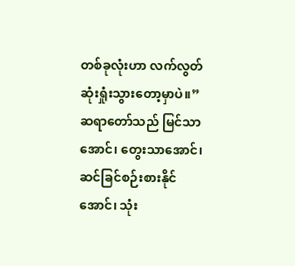တစ်ခုလုံးဟာ လက်လွတ်ဆုံးရှုံးသွားတော့မှာပဲ။” ဆရာတော်သည် မြင်သာအောင်၊ တွေးသာအောင်၊ ဆင်ခြင်စဉ်းစားနိုင်အောင်၊ သုံး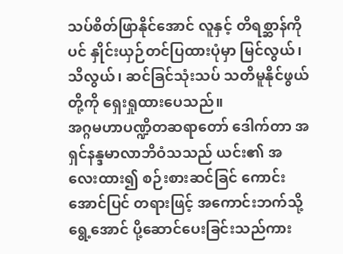သပ်စိတ်ဖြာနိုင်အောင် လူနှင့် တိရစ္ဆာန်ကိုပင် နှိုင်းယှဉ်တင်ပြထားပုံမှာ မြင်လွယ်၊ သိလွယ်၊ ဆင်ခြင်သုံးသပ် သတိမူနိုင်ဖွယ်တို့ကို ရှေးရှုထားပေသည်။
အဂ္ဂမဟာပဏ္ဍိတဆရာတော် ဒေါက်တာ အရှင်နန္ဒမာလာဘိဝံသသည် ယင်း၏ အလေးထား၍ စဉ်းစားဆင်ခြင် ကောင်းအောင်ပြင် တရားဖြင့် အကောင်းဘက်သို့ရွေ့အောင် ပို့ဆောင်ပေးခြင်းသည်ကား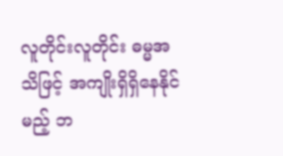လူတိုင်းလူတိုင်း ဓမ္မအသိဖြင့် အကျိုးရှိရှိနေနိုင်မည့် ဘ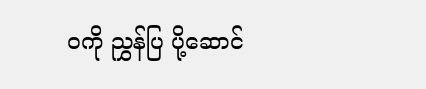ဝကို ညွှန်ပြ ပို့ဆောင်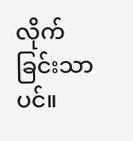လိုက်ခြင်းသာပင်။